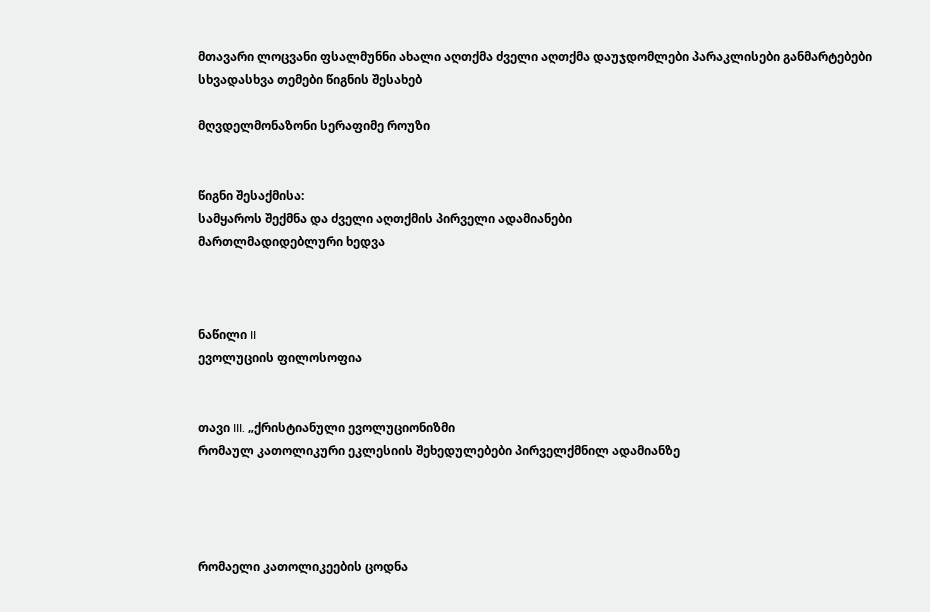მთავარი ლოცვანი ფსალმუნნი ახალი აღთქმა ძველი აღთქმა დაუჯდომლები პარაკლისები განმარტებები სხვადასხვა თემები წიგნის შესახებ

მღვდელმონაზონი სერაფიმე როუზი


წიგნი შესაქმისა:
სამყაროს შექმნა და ძველი აღთქმის პირველი ადამიანები
მართლმადიდებლური ხედვა



ნაწილი II
ევოლუციის ფილოსოფია


თავი III. „ქრისტიანული ევოლუციონიზმი
რომაულ კათოლიკური ეკლესიის შეხედულებები პირველქმნილ ადამიანზე




რომაელი კათოლიკეების ცოდნა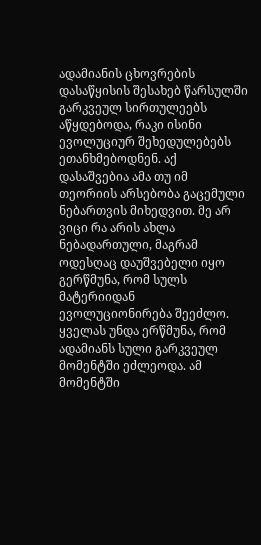ადამიანის ცხოვრების დასაწყისის შესახებ წარსულში გარკვეულ სირთულეებს აწყდებოდა, რაკი ისინი ევოლუციურ შეხედულებებს ეთანხმებოდნენ. აქ დასაშვებია ამა თუ იმ თეორიის არსებობა გაცემული ნებართვის მიხედვით. მე არ ვიცი რა არის ახლა ნებადართული, მაგრამ ოდესღაც დაუშვებელი იყო გერწმუნა, რომ სულს მატერიიდან ევოლუციონირება შეეძლო. ყველას უნდა ერწმუნა, რომ ადამიანს სული გარკვეულ მომენტში ეძლეოდა. ამ მომენტში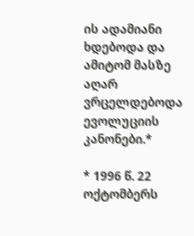ის ადამიანი ხდებოდა და ამიტომ მასზე აღარ ვრცელდებოდა ევოლუციის კანონები.*

* 1996 წ. 22 ოქტომბერს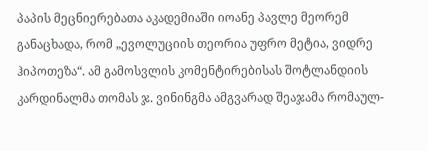პაპის მეცნიერებათა აკადემიაში იოანე პავლე მეორემ განაცხადა, რომ „ევოლუციის თეორია უფრო მეტია, ვიდრე ჰიპოთეზა“. ამ გამოსვლის კომენტირებისას შოტლანდიის კარდინალმა თომას ჯ. ვინინგმა ამგვარად შეაჯამა რომაულ-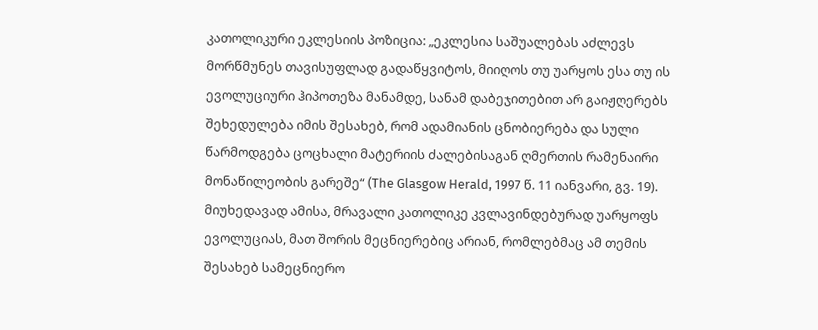კათოლიკური ეკლესიის პოზიცია: „ეკლესია საშუალებას აძლევს მორწმუნეს თავისუფლად გადაწყვიტოს, მიიღოს თუ უარყოს ესა თუ ის ევოლუციური ჰიპოთეზა მანამდე, სანამ დაბეჯითებით არ გაიჟღერებს შეხედულება იმის შესახებ, რომ ადამიანის ცნობიერება და სული წარმოდგება ცოცხალი მატერიის ძალებისაგან ღმერთის რამენაირი მონაწილეობის გარეშე“ (The Glasgow Herald, 1997 წ. 11 იანვარი, გვ. 19). მიუხედავად ამისა, მრავალი კათოლიკე კვლავინდებურად უარყოფს ევოლუციას, მათ შორის მეცნიერებიც არიან, რომლებმაც ამ თემის შესახებ სამეცნიერო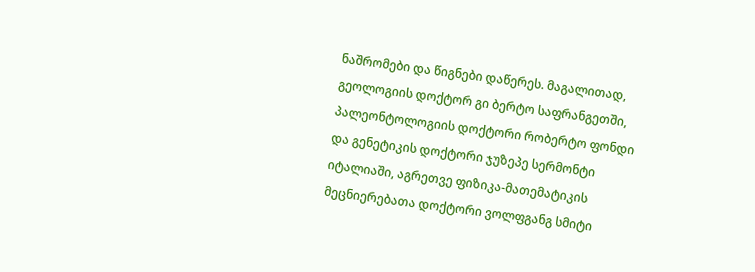ნაშრომები და წიგნები დაწერეს. მაგალითად, გეოლოგიის დოქტორ გი ბერტო საფრანგეთში, პალეონტოლოგიის დოქტორი რობერტო ფონდი და გენეტიკის დოქტორი ჯუზეპე სერმონტი იტალიაში, აგრეთვე ფიზიკა-მათემატიკის მეცნიერებათა დოქტორი ვოლფგანგ სმიტი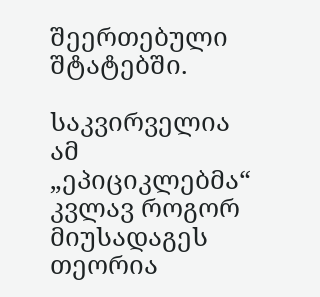შეერთებული შტატებში.

საკვირველია ამ „ეპიციკლებმა“ კვლავ როგორ მიუსადაგეს თეორია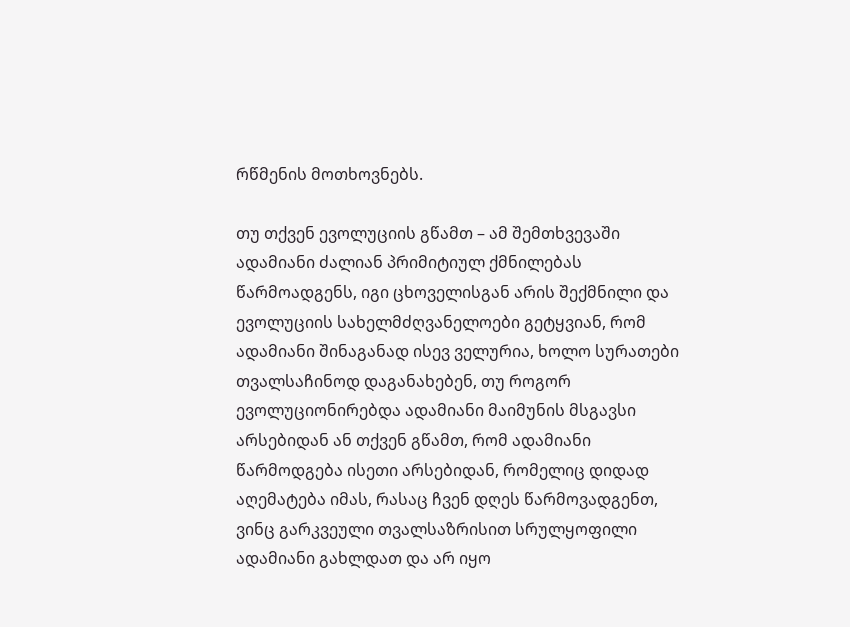რწმენის მოთხოვნებს.

თუ თქვენ ევოლუციის გწამთ – ამ შემთხვევაში ადამიანი ძალიან პრიმიტიულ ქმნილებას წარმოადგენს, იგი ცხოველისგან არის შექმნილი და ევოლუციის სახელმძღვანელოები გეტყვიან, რომ ადამიანი შინაგანად ისევ ველურია, ხოლო სურათები თვალსაჩინოდ დაგანახებენ, თუ როგორ ევოლუციონირებდა ადამიანი მაიმუნის მსგავსი არსებიდან ან თქვენ გწამთ, რომ ადამიანი წარმოდგება ისეთი არსებიდან, რომელიც დიდად აღემატება იმას, რასაც ჩვენ დღეს წარმოვადგენთ, ვინც გარკვეული თვალსაზრისით სრულყოფილი ადამიანი გახლდათ და არ იყო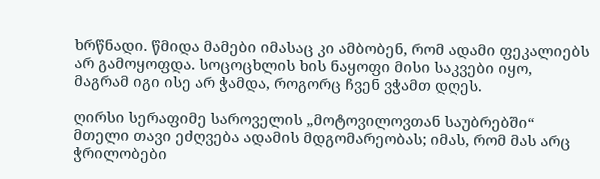ხრწნადი. წმიდა მამები იმასაც კი ამბობენ, რომ ადამი ფეკალიებს არ გამოყოფდა. სოცოცხლის ხის ნაყოფი მისი საკვები იყო, მაგრამ იგი ისე არ ჭამდა, როგორც ჩვენ ვჭამთ დღეს.

ღირსი სერაფიმე საროველის „მოტოვილოვთან საუბრებში“ მთელი თავი ეძღვება ადამის მდგომარეობას; იმას, რომ მას არც ჭრილობები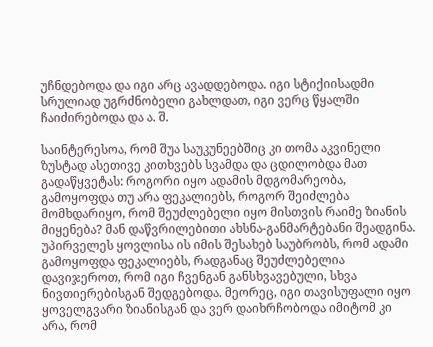უჩნდებოდა და იგი არც ავადდებოდა. იგი სტიქიისადმი სრულიად უგრძნობელი გახლდათ, იგი ვერც წყალში ჩაიძირებოდა და ა. შ.

საინტერესოა, რომ შუა საუკუნეებშიც კი თომა აკვინელი ზუსტად ასეთივე კითხვებს სვამდა და ცდილობდა მათ გადაწყვეტას: როგორი იყო ადამის მდგომარეობა, გამოყოფდა თუ არა ფეკალიებს, როგორ შეიძლება მომხდარიყო, რომ შეუძლებელი იყო მისთვის რაიმე ზიანის მიყენება? მან დაწვრილებითი ახსნა-განმარტებანი შეადგინა. უპირველეს ყოვლისა ის იმის შესახებ საუბრობს, რომ ადამი გამოყოფდა ფეკალიებს, რადგანაც შეუძლებელია დავიჯეროთ, რომ იგი ჩვენგან განსხვავებული, სხვა ნივთიერებისგან შედგებოდა. მეორეც, იგი თავისუფალი იყო ყოველგვარი ზიანისგან და ვერ დაიხრჩობოდა იმიტომ კი არა, რომ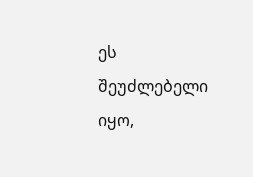ეს შეუძლებელი იყო,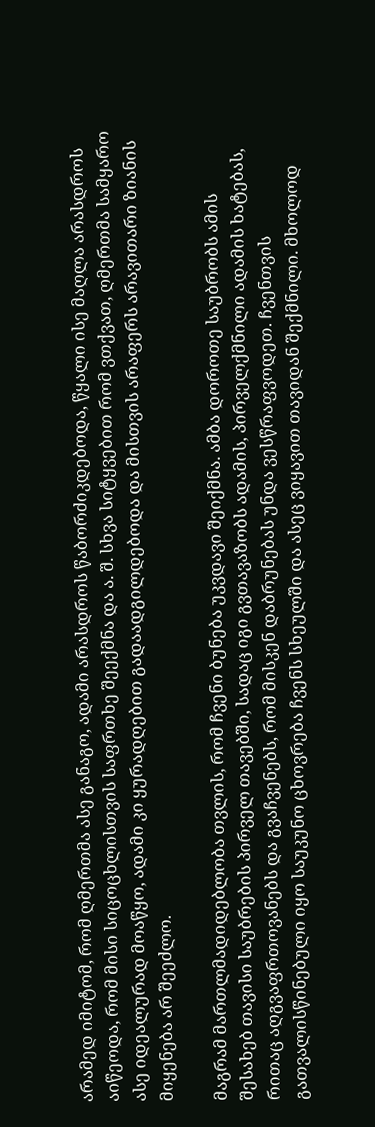არამედ იმიტომ, რომ ღმერთმა ასე განაგო, ადამი არასდროს წაბორძიკდებოდა, წყალი ისე მაღლა არასდროს აიწეოდა, რომ მისი სიცოცხლისთვის საფრთხე შეექმნა და ა. შ. სხვა სიტყვებით რომ ვთქვათ, ღმერთმა სამყარო ასე იდეალურად მოაწყო, ადამი კი ყურადღებით გადაადგილდებოდა და მისთვის არაფერს არავითარი ზიანის მიყენება არ შეეძლო.

მაგრამ მართლმადიდებლობა თვლის, რომ ჩვენი ბუნება უკვდავი შეიქმნა. ამბა დოროთე საუბრობს ამის შესახებ თავისი საუბრების პირველ თავებში, სადაც იგი გვთავაზობს ადამის, პირველქმნილი ადამის ხატებას, რითაც აღგვაფრთოვანებს და გვაჩვენებს, რომ მისკენ დაბრუნებას უნდა ვესწრაფვოდეთ. ჩვენთვის გათვალისწინებული იყო საუკუნო ცხოვრება ჩვენს სხეულში და ასეც ვიყავით თავიდან შექმნილი. მხოლოდ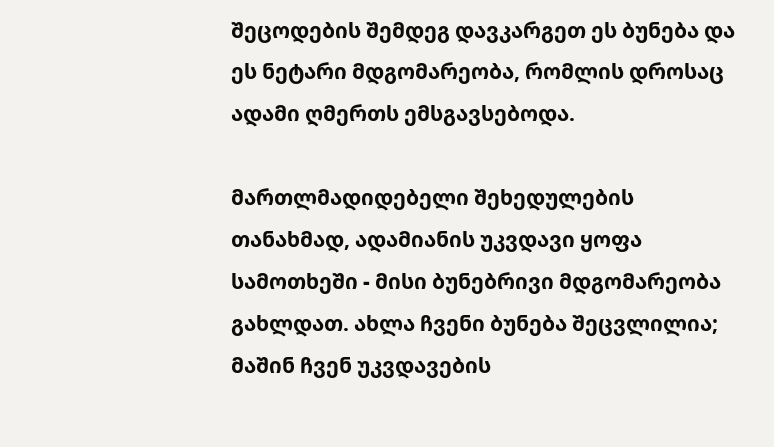შეცოდების შემდეგ დავკარგეთ ეს ბუნება და ეს ნეტარი მდგომარეობა, რომლის დროსაც ადამი ღმერთს ემსგავსებოდა.

მართლმადიდებელი შეხედულების თანახმად, ადამიანის უკვდავი ყოფა სამოთხეში - მისი ბუნებრივი მდგომარეობა გახლდათ. ახლა ჩვენი ბუნება შეცვლილია; მაშინ ჩვენ უკვდავების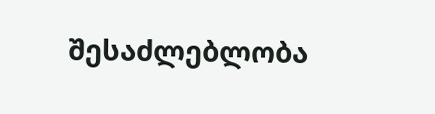შესაძლებლობა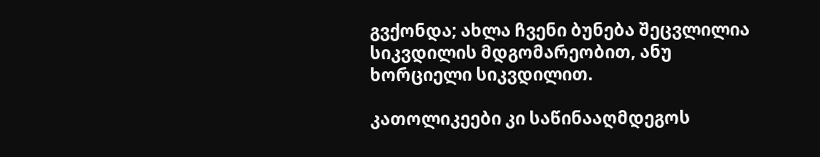გვქონდა; ახლა ჩვენი ბუნება შეცვლილია სიკვდილის მდგომარეობით, ანუ ხორციელი სიკვდილით.

კათოლიკეები კი საწინააღმდეგოს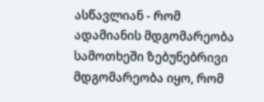ასწავლიან - რომ ადამიანის მდგომარეობა სამოთხეში ზებუნებრივი მდგომარეობა იყო, რომ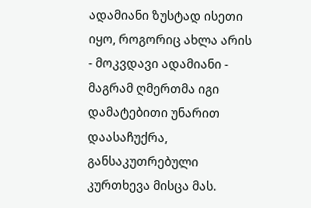ადამიანი ზუსტად ისეთი იყო, როგორიც ახლა არის - მოკვდავი ადამიანი - მაგრამ ღმერთმა იგი დამატებითი უნარით დაასაჩუქრა, განსაკუთრებული კურთხევა მისცა მას.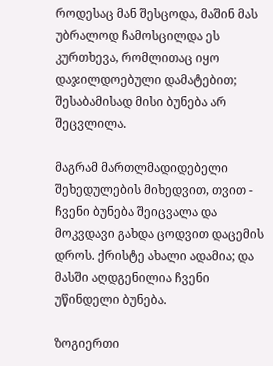როდესაც მან შესცოდა, მაშინ მას უბრალოდ ჩამოსცილდა ეს კურთხევა, რომლითაც იყო დაჯილდოებული დამატებით; შესაბამისად მისი ბუნება არ შეცვლილა.

მაგრამ მართლმადიდებელი შეხედულების მიხედვით, თვით - ჩვენი ბუნება შეიცვალა და მოკვდავი გახდა ცოდვით დაცემის დროს. ქრისტე ახალი ადამია; და მასში აღდგენილია ჩვენი უწინდელი ბუნება.

ზოგიერთი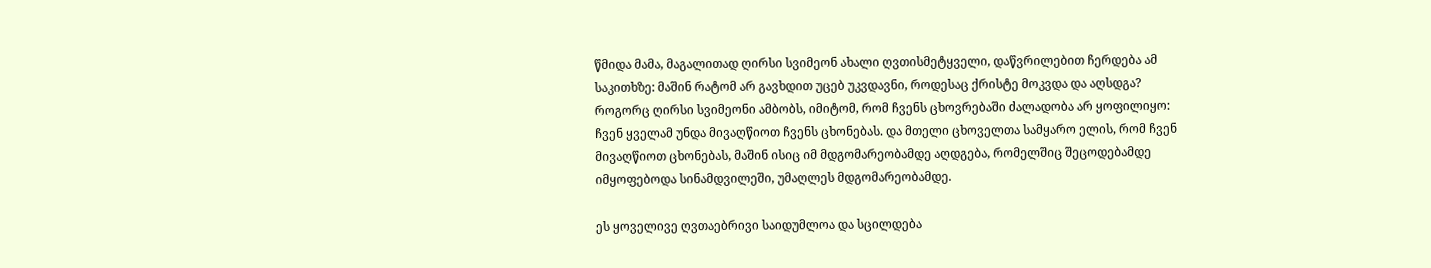წმიდა მამა, მაგალითად ღირსი სვიმეონ ახალი ღვთისმეტყველი, დაწვრილებით ჩერდება ამ საკითხზე: მაშინ რატომ არ გავხდით უცებ უკვდავნი, როდესაც ქრისტე მოკვდა და აღსდგა? როგორც ღირსი სვიმეონი ამბობს, იმიტომ, რომ ჩვენს ცხოვრებაში ძალადობა არ ყოფილიყო: ჩვენ ყველამ უნდა მივაღწიოთ ჩვენს ცხონებას. და მთელი ცხოველთა სამყარო ელის, რომ ჩვენ მივაღწიოთ ცხონებას, მაშინ ისიც იმ მდგომარეობამდე აღდგება, რომელშიც შეცოდებამდე იმყოფებოდა სინამდვილეში, უმაღლეს მდგომარეობამდე.

ეს ყოველივე ღვთაებრივი საიდუმლოა და სცილდება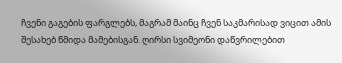ჩვენი გაგების ფარგლებს, მაგრამ მაინც ჩვენ საკმარისად ვიცით ამის შესახებ წმიდა მამებისგან. ღირსი სვიმეონი დაწვრილებით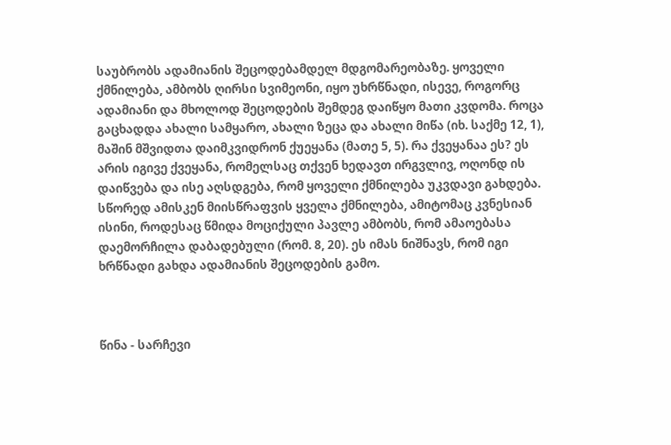საუბრობს ადამიანის შეცოდებამდელ მდგომარეობაზე. ყოველი ქმნილება, ამბობს ღირსი სვიმეონი, იყო უხრწნადი, ისევე, როგორც ადამიანი და მხოლოდ შეცოდების შემდეგ დაიწყო მათი კვდომა. როცა გაცხადდა ახალი სამყარო, ახალი ზეცა და ახალი მიწა (იხ. საქმე 12, 1), მაშინ მშვიდთა დაიმკვიდრონ ქუეყანა (მათე 5, 5). რა ქვეყანაა ეს? ეს არის იგივე ქვეყანა, რომელსაც თქვენ ხედავთ ირგვლივ, ოღონდ ის დაიწვება და ისე აღსდგება, რომ ყოველი ქმნილება უკვდავი გახდება. სწორედ ამისკენ მიისწრაფვის ყველა ქმნილება, ამიტომაც კვნესიან ისინი, როდესაც წმიდა მოციქული პავლე ამბობს, რომ ამაოებასა დაემორჩილა დაბადებული (რომ. 8, 20). ეს იმას ნიშნავს, რომ იგი ხრწნადი გახდა ადამიანის შეცოდების გამო.



წინა - სარჩევი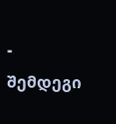- შემდეგი